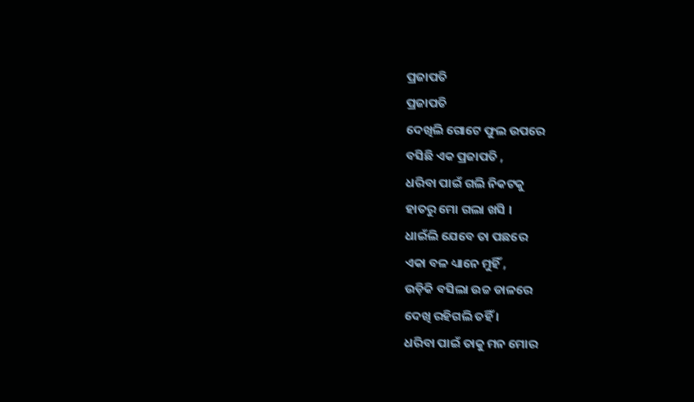ପ୍ରଜାପତି
ପ୍ରଜାପତି
ଦେଖିଲି ଗୋଟେ ଫୁଲ ଉପରେ
ବସିଛି ଏକ ପ୍ରଜାପତି ,
ଧରିବା ପାଇଁ ଗଲି ନିକଟକୁ
ହାତରୁ ମୋ ଗଲା ଖସି ।
ଧାଇଁଲି ଯେବେ ତା ପଛରେ
ଏକା ବଳ ଧ୍ୟାନେ ମୁହିଁ ,
ଉଡ଼ିକି ବସିଲା ଉଚ୍ଚ ଡାଳରେ
ଦେଖି ରହିଗଲି ତହିଁ ।
ଧରିବା ପାଇଁ ତାକୁ ମନ ମୋର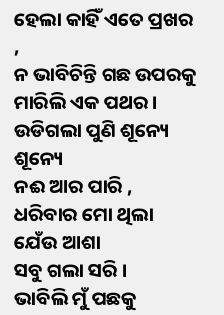ହେଲା କାହିଁ ଏତେ ପ୍ରଖର ,
ନ ଭାବିଚିନ୍ତି ଗଛ ଉପରକୁ
ମାରିଲି ଏକ ପଥର ।
ଉଡିଗଲା ପୁଣି ଶୂନ୍ୟେ ଶୂନ୍ୟେ
ନଈ ଆର ପାରି ,
ଧରିବାର ମୋ ଥିଲା ଯେଁଉ ଆଶା
ସବୁ ଗଲା ସରି ।
ଭାବିଲି ମୁଁ ପଛକୁ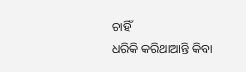ଚାହିଁ
ଧରିକି କରିଥାଆନ୍ତି କିବା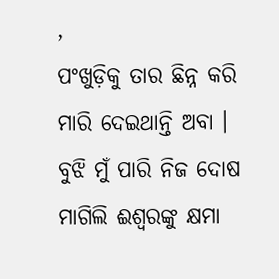,
ପଂଖୁଡ଼ିକୁ ତାର ଛିନ୍ନ କରି
ମାରି ଦେଇଥାନ୍ତି ଅବା ।
ବୁଝି ମୁଁ ପାରି ନିଜ ଦୋଷ
ମାଗିଲି ଈଶ୍ୱରଙ୍କୁ କ୍ଷମା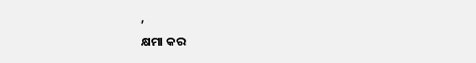,
କ୍ଷମା କର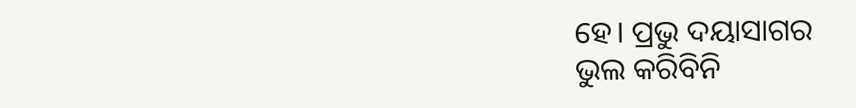ହେ। ପ୍ରଭୁ ଦୟାସାଗର
ଭୁଲ କରିବିନି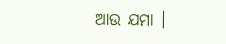ଆଉ ଯମା ।